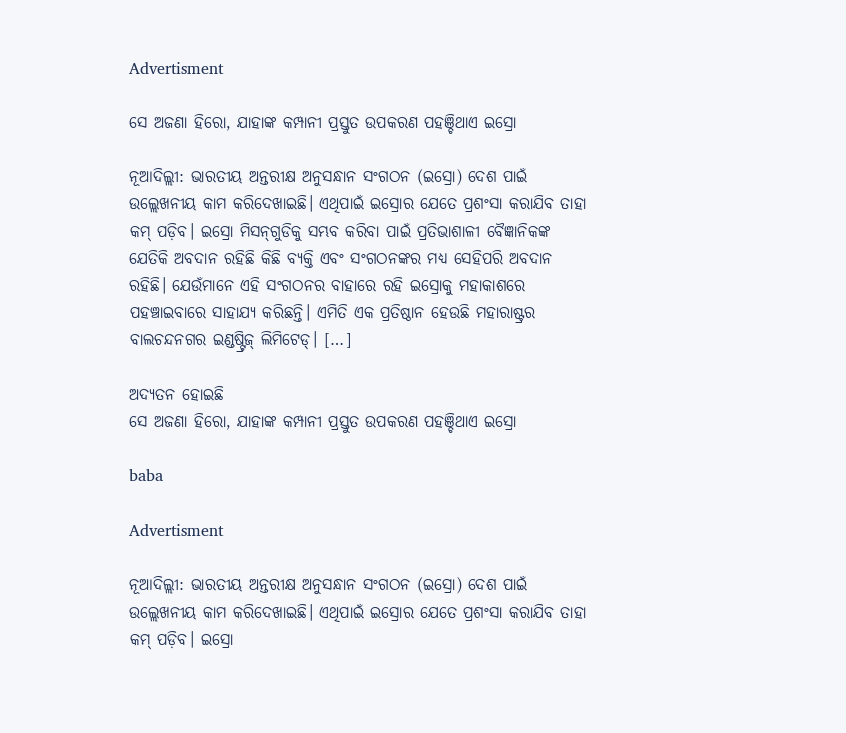Advertisment

ସେ ଅଜଣା ହିରୋ, ଯାହାଙ୍କ କମ୍ପାନୀ ପ୍ରସ୍ତୁତ ଉପକରଣ ପହଞ୍ଚିଥାଏ ଇସ୍ରୋ

ନୂଆଦିଲ୍ଲୀ: ଭାରତୀୟ ଅନ୍ତରୀକ୍ଷ ଅନୁସନ୍ଧାନ ସଂଗଠନ (ଇସ୍ରୋ) ଦେଶ ପାଇଁ ଉଲ୍ଲେଖନୀୟ କାମ କରିଦେଖାଇଛି। ଏଥିପାଇଁ ଇସ୍ରୋର ଯେତେ ପ୍ରଶଂସା କରାଯିବ ତାହା କମ୍‌ ପଡ଼ିବ। ଇସ୍ରୋ ମିସନ୍‌ଗୁଡିକୁ ସମ୍ଭବ କରିବା ପାଇଁ ପ୍ରତିଭାଶାଳୀ ବୈଜ୍ଞାନିକଙ୍କ ଯେତିକି ଅବଦାନ ରହିଛି କିଛି ବ୍ୟକ୍ତି ଏବଂ ସଂଗଠନଙ୍କର ମଧ୍ୟ ସେହିପରି ଅବଦାନ ରହିଛି। ଯେଉଁମାନେ ଏହି ସଂଗଠନର ବାହାରେ ରହି ଇସ୍ରୋକୁ ମହାକାଶରେ ପହଞ୍ଚାଇବାରେ ସାହାଯ୍ୟ କରିଛନ୍ତି। ଏମିତି ଏକ ପ୍ରତିଷ୍ଠାନ ହେଉଛି ମହାରାଷ୍ଟ୍ରର ବାଲଚନ୍ଦନଗର ଇଣ୍ଡଷ୍ଟ୍ରିଜ୍‌ ଲିମିଟେଡ୍‌। […]

ଅଦ୍ୟତନ ହୋଇଛି
ସେ ଅଜଣା ହିରୋ, ଯାହାଙ୍କ କମ୍ପାନୀ ପ୍ରସ୍ତୁତ ଉପକରଣ ପହଞ୍ଚିଥାଏ ଇସ୍ରୋ

baba

Advertisment

ନୂଆଦିଲ୍ଲୀ: ଭାରତୀୟ ଅନ୍ତରୀକ୍ଷ ଅନୁସନ୍ଧାନ ସଂଗଠନ (ଇସ୍ରୋ) ଦେଶ ପାଇଁ ଉଲ୍ଲେଖନୀୟ କାମ କରିଦେଖାଇଛି। ଏଥିପାଇଁ ଇସ୍ରୋର ଯେତେ ପ୍ରଶଂସା କରାଯିବ ତାହା କମ୍‌ ପଡ଼ିବ। ଇସ୍ରୋ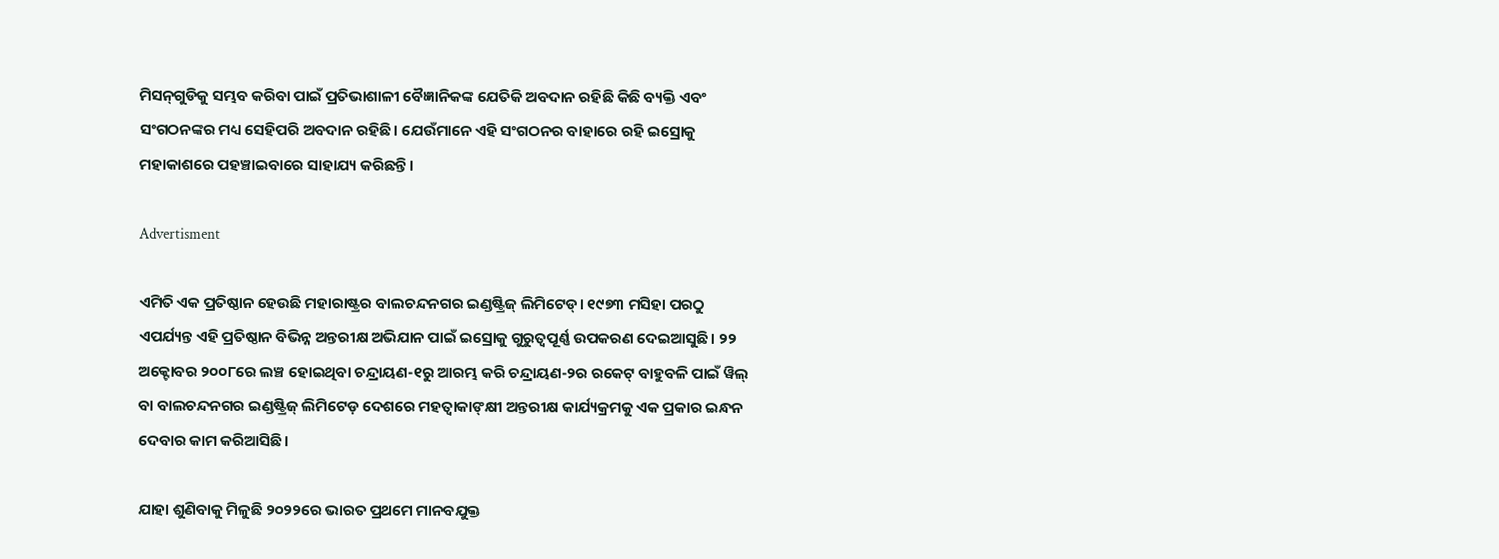ମିସନ୍‌ଗୁଡିକୁ ସମ୍ଭବ କରିବା ପାଇଁ ପ୍ରତିଭାଶାଳୀ ବୈଜ୍ଞାନିକଙ୍କ ଯେତିକି ଅବଦାନ ରହିଛି କିଛି ବ୍ୟକ୍ତି ଏବଂ ସଂଗଠନଙ୍କର ମଧ୍ୟ ସେହିପରି ଅବଦାନ ରହିଛି। ଯେଉଁମାନେ ଏହି ସଂଗଠନର ବାହାରେ ରହି ଇସ୍ରୋକୁ ମହାକାଶରେ ପହଞ୍ଚାଇବାରେ ସାହାଯ୍ୟ କରିଛନ୍ତି।

Advertisment

ଏମିତି ଏକ ପ୍ରତିଷ୍ଠାନ ହେଉଛି ମହାରାଷ୍ଟ୍ରର ବାଲଚନ୍ଦନଗର ଇଣ୍ଡଷ୍ଟ୍ରିଜ୍‌ ଲିମିଟେଡ୍‌। ୧୯୭୩ ମସିହା ପରଠୁ ଏପର୍ଯ୍ୟନ୍ତ ଏହି ପ୍ରତିଷ୍ଠାନ ବିଭିନ୍ନ ଅନ୍ତରୀକ୍ଷ ଅଭିଯାନ ପାଇଁ ଇସ୍ରୋକୁ ଗୁରୁତ୍ୱପୂର୍ଣ୍ଣ ଉପକରଣ ଦେଇଆସୁଛି। ୨୨ ଅକ୍ଟୋବର ୨୦୦୮ରେ ଲଞ୍ଚ ହୋଇଥିବା ଚନ୍ଦ୍ରାୟଣ-୧ରୁ ଆରମ୍ଭ କରି ଚନ୍ଦ୍ରାୟଣ-୨ର ରକେଟ୍‌ ବାହୁବଳି ପାଇଁ ୱିଲ୍‌ ବା ବାଲଚନ୍ଦନଗର ଇଣ୍ଡଷ୍ଟ୍ରିଜ୍‌ ଲିମିଟେଡ଼ ଦେଶରେ ମହତ୍ୱାକାଙ୍‌କ୍ଷୀ ଅନ୍ତରୀକ୍ଷ କାର୍ଯ୍ୟକ୍ରମକୁ ଏକ ପ୍ରକାର ଇନ୍ଧନ ଦେବାର କାମ କରିଆସିଛି।

ଯାହା ଶୁଣିବାକୁ ମିଳୁଛି ୨୦୨୨ରେ ଭାରତ ପ୍ରଥମେ ମାନବଯୁକ୍ତ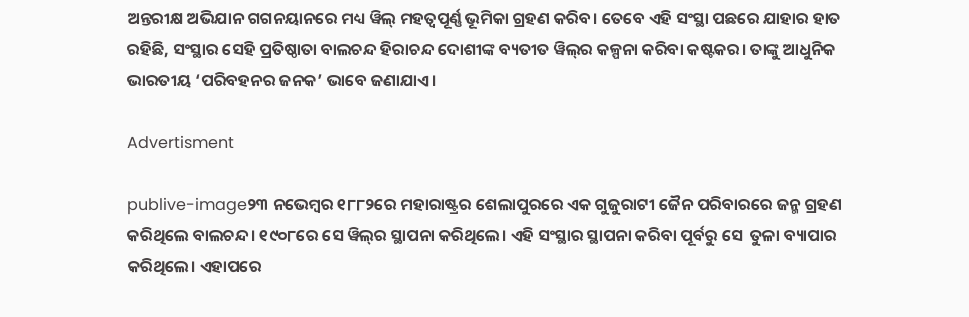ଅନ୍ତରୀକ୍ଷ ଅଭିଯାନ ଗଗନୟାନରେ ମଧ୍ୟ ୱିଲ୍‌ ମହତ୍ୱପୂର୍ଣ୍ଣ ଭୂମିକା ଗ୍ରହଣ କରିବ। ତେବେ ଏହି ସଂସ୍ଥା ପଛରେ ଯାହାର ହାତ ରହିଛି, ସଂସ୍ଥାର ସେହି ପ୍ରତିଷ୍ଠାତା ବାଲଚନ୍ଦ ହିରାଚନ୍ଦ ଦୋଶୀଙ୍କ ବ୍ୟତୀତ ୱିଲ୍‌ର କଳ୍ପନା କରିବା କଷ୍ଟକର। ତାଙ୍କୁ ଆଧୁନିକ ଭାରତୀୟ ‘ପରିବହନର ଜନକ’ ଭାବେ ଜଣାଯାଏ।

Advertisment

publive-image୨୩ ନଭେମ୍ବର ୧୮୮୨ରେ ମହାରାଷ୍ଟ୍ରର ଶେଲାପୁରରେ ଏକ ଗୁଜୁରାଟୀ ଜୈନ ପରିବାରରେ ଜନ୍ମ ଗ୍ରହଣ କରିଥିଲେ ବାଲଚନ୍ଦ। ୧୯୦୮ରେ ସେ ୱିଲ୍‌ର ସ୍ଥାପନା କରିଥିଲେ। ଏହି ସଂସ୍ଥାର ସ୍ଥାପନା କରିବା ପୂର୍ବରୁ ସେ  ତୁଳା ବ୍ୟାପାର କରିଥିଲେ। ଏହାପରେ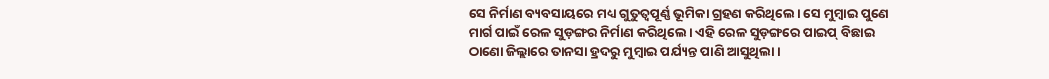ସେ ନିର୍ମାଣ ବ୍ୟବସାୟରେ ମଧ୍ୟ ଗୁତୁତ୍ୱପୂର୍ଣ୍ଣ ଭୂମିକା ଗ୍ରହଣ କରିଥିଲେ। ସେ ମୁମ୍ବାଇ ପୁଣେ ମାର୍ଗ ପାଇଁ ରେଳ ସୁଡ଼ଙ୍ଗର ନିର୍ମାଣ କରିଥିଲେ। ଏହି ରେଳ ସୁଡ଼ଙ୍ଗରେ ପାଇପ୍‌ ବିଛାଇ ଠାଣୋ ଜିଲ୍ଲାରେ ତାନସା ହ୍ରଦରୁ ମୁମ୍ବାଇ ପର୍ଯ୍ୟନ୍ତ ପାଣି ଆସୁଥିଲା।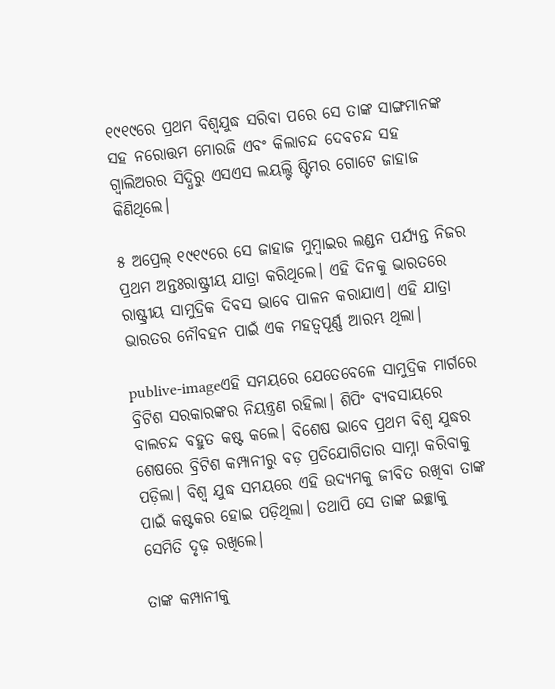୧୯୧୯ରେ ପ୍ରଥମ ବିଶ୍ୱଯୁଦ୍ଧ ସରିବା ପରେ ସେ ତାଙ୍କ ସାଙ୍ଗମାନଙ୍କ ସହ ନରୋତ୍ତମ ମୋରଜି ଏବଂ କିଲାଚନ୍ଦ ଦେବଚନ୍ଦ ସହ ଗ୍ୱାଲିଅରର ସିଦ୍ଧିରୁ ଏସଏସ ଲୟଲ୍ଟି ଷ୍ଟିମର ଗୋଟେ ଜାହାଜ କିଣିଥିଲେ।

୫ ଅପ୍ରେଲ୍‌ ୧୯୧୯ରେ ସେ ଜାହାଜ ମୁମ୍ବାଇର ଲଣ୍ଡନ ପର୍ଯ୍ୟନ୍ତ ନିଜର ପ୍ରଥମ ଅନ୍ତଃରାଷ୍ଟ୍ରୀୟ ଯାତ୍ରା କରିଥିଲେ। ଏହି ଦିନକୁ ଭାରତରେ ରାଷ୍ଟ୍ରୀୟ ସାମୁଦ୍ରିକ ଦିବସ ଭାବେ ପାଳନ କରାଯାଏ। ଏହି ଯାତ୍ରା ଭାରତର ନୌବହନ ପାଇଁ ଏକ ମହତ୍ୱପୂର୍ଣ୍ଣ ଆରମ୍ଭ ଥିଲା।

publive-imageଏହି ସମୟରେ ଯେତେବେଳେ ସାମୁଦ୍ରିକ ମାର୍ଗରେ ବ୍ରିଟିଶ ସରକାରଙ୍କର ନିୟନ୍ତ୍ରଣ ରହିଲା। ଶିପିଂ ବ୍ୟବସାୟରେ ବାଲଚନ୍ଦ ବହୁତ କଷ୍ଟ କଲେ। ବିଶେଷ ଭାବେ ପ୍ରଥମ ବିଶ୍ୱ ଯୁଦ୍ଧର ଶେଷରେ ବ୍ରିଟିଶ କମ୍ପାନୀରୁ ବଡ଼ ପ୍ରତିଯୋଗିତାର ସାମ୍ନା କରିବାକୁ ପଡ଼ିଲା। ବିଶ୍ୱ ଯୁଦ୍ଧ ସମୟରେ ଏହି ଉଦ୍ୟମକୁ ଜୀବିତ ରଖିବା ତାଙ୍କ ପାଇଁ କଷ୍ଟକର ହୋଇ ପଡ଼ିଥିଲା। ତଥାପି ସେ ତାଙ୍କ ଇଚ୍ଛାକୁ ସେମିତି ଦୃଢ଼ ରଖିଲେ।

ତାଙ୍କ କମ୍ପାନୀକୁ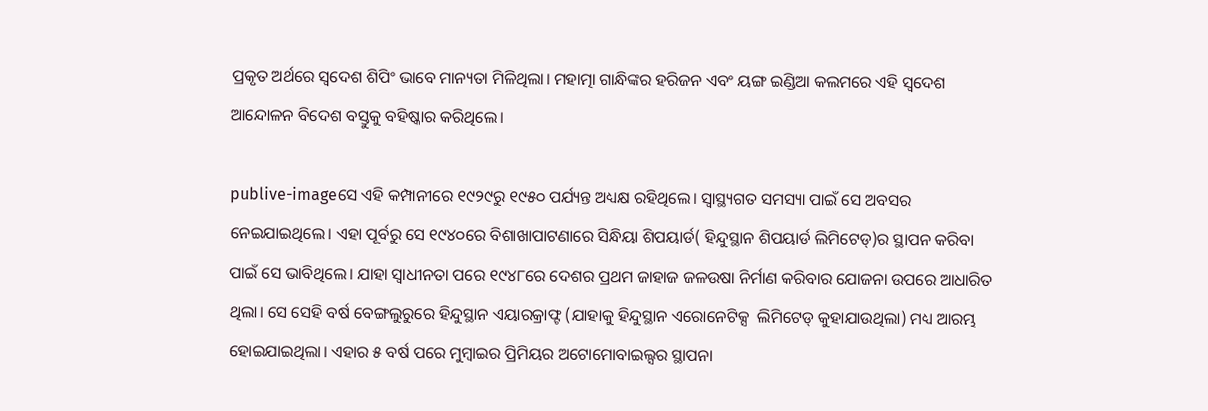ପ୍ରକୃତ ଅର୍ଥରେ ସ୍ୱଦେଶ ଶିପିଂ ଭାବେ ମାନ୍ୟତା ମିଳିଥିଲା। ମହାତ୍ମା ଗାନ୍ଧିଙ୍କର ହରିଜନ ଏବଂ ୟଙ୍ଗ ଇଣ୍ଡିଆ କଲମରେ ଏହି ସ୍ୱଦେଶ ଆନ୍ଦୋଳନ ବିଦେଶ ବସ୍ତୁକୁ ବହିଷ୍କାର କରିଥିଲେ।

publive-imageସେ ଏହି କମ୍ପାନୀରେ ୧୯୨୯ରୁ ୧୯୫୦ ପର୍ଯ୍ୟନ୍ତ ଅଧ୍ୟକ୍ଷ ରହିଥିଲେ। ସ୍ୱାସ୍ଥ୍ୟଗତ ସମସ୍ୟା ପାଇଁ ସେ ଅବସର ନେଇଯାଇଥିଲେ। ଏହା ପୂର୍ବରୁ ସେ ୧୯୪୦ରେ ବିଶାଖାପାଟଣାରେ ସିନ୍ଧିୟା ଶିପୟାର୍ଡ( ହିନ୍ଦୁସ୍ଥାନ ଶିପୟାର୍ଡ ଲିମିଟେଡ୍‌)ର ସ୍ଥାପନ କରିବା ପାଇଁ ସେ ଭାବିଥିଲେ। ଯାହା ସ୍ୱାଧୀନତା ପରେ ୧୯୪୮ରେ ଦେଶର ପ୍ରଥମ ଜାହାଜ ଜଳଉଷା ନିର୍ମାଣ କରିବାର ଯୋଜନା ଉପରେ ଆଧାରିତ ଥିଲା। ସେ ସେହି ବର୍ଷ ବେଙ୍ଗଲୁରୁରେ ହିନ୍ଦୁସ୍ଥାନ ଏୟାରକ୍ରାଫ୍ଟ (ଯାହାକୁ ହିନ୍ଦୁସ୍ଥାନ ଏରୋନେଟିକ୍ସ  ଲିମିଟେଡ୍‌ କୁହାଯାଉଥିଲା) ମଧ୍ୟ ଆରମ୍ଭ ହୋଇଯାଇଥିଲା। ଏହାର ୫ ବର୍ଷ ପରେ ମୁମ୍ବାଇର ପ୍ରିମିୟର ଅଟୋମୋବାଇଲ୍ସର ସ୍ଥାପନା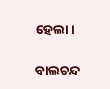ହେଲା।

ବାଲଚନ୍ଦ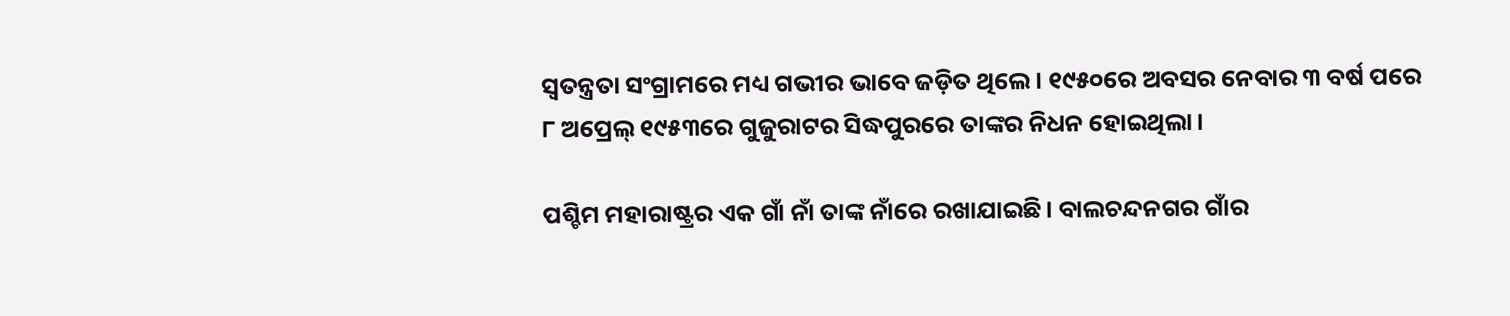ସ୍ୱତନ୍ତ୍ରତା ସଂଗ୍ରାମରେ ମଧ୍ୟ ଗଭୀର ଭାବେ ଜଡ଼ିତ ଥିଲେ। ୧୯୫୦ରେ ଅବସର ନେବାର ୩ ବର୍ଷ ପରେ ୮ ଅପ୍ରେଲ୍‌ ୧୯୫୩ରେ ଗୁଜୁରାଟର ସିଦ୍ଧପୁରରେ ତାଙ୍କର ନିଧନ ହୋଇଥିଲା।

ପଶ୍ଚିମ ମହାରାଷ୍ଟ୍ରର ଏକ ଗାଁ ନାଁ ତାଙ୍କ ନାଁରେ ରଖାଯାଇଛି। ବାଲଚନ୍ଦନଗର ଗାଁର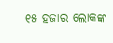୧୫ ହଜାର ଲୋକଙ୍କ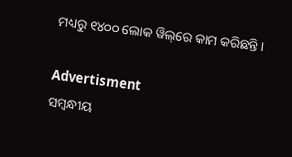ମଧ୍ୟରୁ ୧୪୦୦ ଲୋକ ୱିଲ୍‌ରେ କାମ କରିଛନ୍ତି।

Advertisment
ସମ୍ବନ୍ଧୀୟ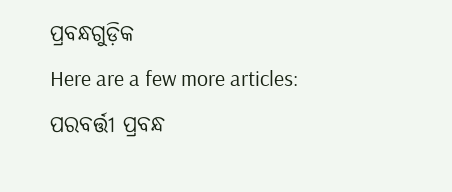ପ୍ରବନ୍ଧଗୁଡ଼ିକ
Here are a few more articles:
ପରବର୍ତ୍ତୀ ପ୍ରବନ୍ଧ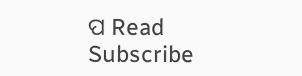ପ Read
Subscribe